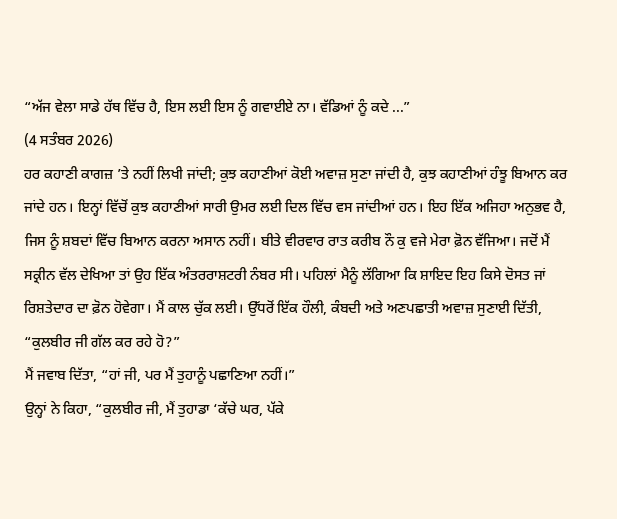“ਅੱਜ ਵੇਲਾ ਸਾਡੇ ਹੱਥ ਵਿੱਚ ਹੈ, ਇਸ ਲਈ ਇਸ ਨੂੰ ਗਵਾਈਏ ਨਾ। ਵੱਡਿਆਂ ਨੂੰ ਕਦੇ ...”
(4 ਸਤੰਬਰ 2026)
ਹਰ ਕਹਾਣੀ ਕਾਗਜ਼ ’ਤੇ ਨਹੀਂ ਲਿਖੀ ਜਾਂਦੀ; ਕੁਝ ਕਹਾਣੀਆਂ ਕੋਈ ਅਵਾਜ਼ ਸੁਣਾ ਜਾਂਦੀ ਹੈ, ਕੁਝ ਕਹਾਣੀਆਂ ਹੰਝੂ ਬਿਆਨ ਕਰ ਜਾਂਦੇ ਹਨ। ਇਨ੍ਹਾਂ ਵਿੱਚੋਂ ਕੁਝ ਕਹਾਣੀਆਂ ਸਾਰੀ ਉਮਰ ਲਈ ਦਿਲ ਵਿੱਚ ਵਸ ਜਾਂਦੀਆਂ ਹਨ। ਇਹ ਇੱਕ ਅਜਿਹਾ ਅਨੁਭਵ ਹੈ, ਜਿਸ ਨੂੰ ਸ਼ਬਦਾਂ ਵਿੱਚ ਬਿਆਨ ਕਰਨਾ ਅਸਾਨ ਨਹੀਂ। ਬੀਤੇ ਵੀਰਵਾਰ ਰਾਤ ਕਰੀਬ ਨੌ ਕੁ ਵਜੇ ਮੇਰਾ ਫ਼ੋਨ ਵੱਜਿਆ। ਜਦੋਂ ਮੈਂ ਸਕ੍ਰੀਨ ਵੱਲ ਦੇਖਿਆ ਤਾਂ ਉਹ ਇੱਕ ਅੰਤਰਰਾਸ਼ਟਰੀ ਨੰਬਰ ਸੀ। ਪਹਿਲਾਂ ਮੈਨੂੰ ਲੱਗਿਆ ਕਿ ਸ਼ਾਇਦ ਇਹ ਕਿਸੇ ਦੋਸਤ ਜਾਂ ਰਿਸ਼ਤੇਦਾਰ ਦਾ ਫ਼ੋਨ ਹੋਵੇਗਾ। ਮੈਂ ਕਾਲ ਚੁੱਕ ਲਈ। ਉੱਧਰੋਂ ਇੱਕ ਹੌਲੀ, ਕੰਬਦੀ ਅਤੇ ਅਣਪਛਾਤੀ ਅਵਾਜ਼ ਸੁਣਾਈ ਦਿੱਤੀ, “ਕੁਲਬੀਰ ਜੀ ਗੱਲ ਕਰ ਰਹੇ ਹੋ?”
ਮੈਂ ਜਵਾਬ ਦਿੱਤਾ, “ਹਾਂ ਜੀ, ਪਰ ਮੈਂ ਤੁਹਾਨੂੰ ਪਛਾਣਿਆ ਨਹੀਂ।”
ਉਨ੍ਹਾਂ ਨੇ ਕਿਹਾ, “ਕੁਲਬੀਰ ਜੀ, ਮੈਂ ਤੁਹਾਡਾ ‘ਕੱਚੇ ਘਰ, ਪੱਕੇ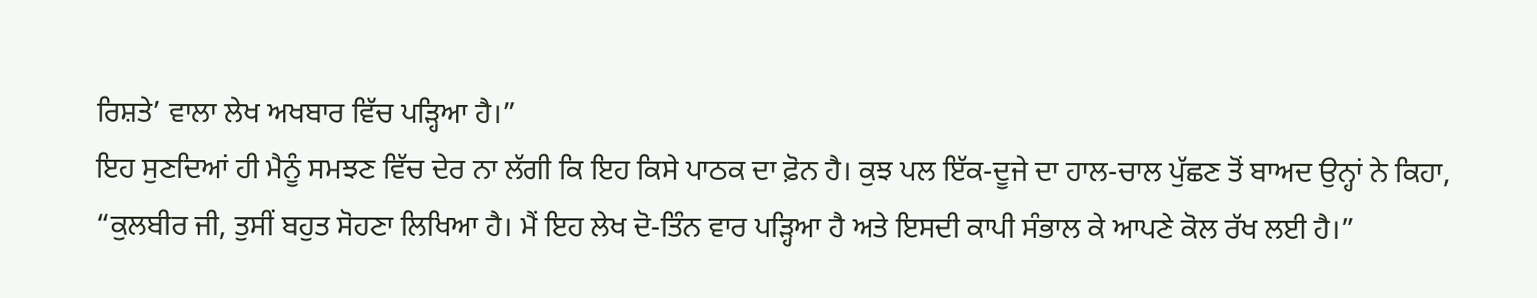ਰਿਸ਼ਤੇ’ ਵਾਲਾ ਲੇਖ ਅਖਬਾਰ ਵਿੱਚ ਪੜ੍ਹਿਆ ਹੈ।”
ਇਹ ਸੁਣਦਿਆਂ ਹੀ ਮੈਨੂੰ ਸਮਝਣ ਵਿੱਚ ਦੇਰ ਨਾ ਲੱਗੀ ਕਿ ਇਹ ਕਿਸੇ ਪਾਠਕ ਦਾ ਫ਼ੋਨ ਹੈ। ਕੁਝ ਪਲ ਇੱਕ-ਦੂਜੇ ਦਾ ਹਾਲ-ਚਾਲ ਪੁੱਛਣ ਤੋਂ ਬਾਅਦ ਉਨ੍ਹਾਂ ਨੇ ਕਿਹਾ, “ਕੁਲਬੀਰ ਜੀ, ਤੁਸੀਂ ਬਹੁਤ ਸੋਹਣਾ ਲਿਖਿਆ ਹੈ। ਮੈਂ ਇਹ ਲੇਖ ਦੋ-ਤਿੰਨ ਵਾਰ ਪੜ੍ਹਿਆ ਹੈ ਅਤੇ ਇਸਦੀ ਕਾਪੀ ਸੰਭਾਲ ਕੇ ਆਪਣੇ ਕੋਲ ਰੱਖ ਲਈ ਹੈ।”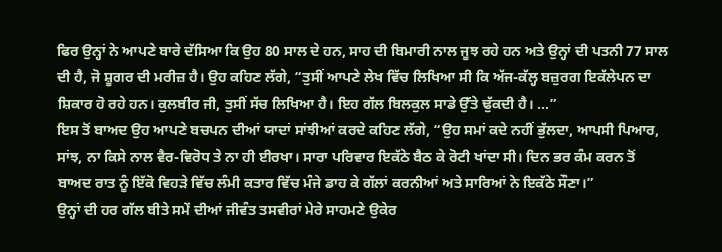ਫਿਰ ਉਨ੍ਹਾਂ ਨੇ ਆਪਣੇ ਬਾਰੇ ਦੱਸਿਆ ਕਿ ਉਹ 80 ਸਾਲ ਦੇ ਹਨ, ਸਾਹ ਦੀ ਬਿਮਾਰੀ ਨਾਲ ਜੂਝ ਰਹੇ ਹਨ ਅਤੇ ਉਨ੍ਹਾਂ ਦੀ ਪਤਨੀ 77 ਸਾਲ ਦੀ ਹੈ, ਜੋ ਸ਼ੂਗਰ ਦੀ ਮਰੀਜ਼ ਹੈ। ਉਹ ਕਹਿਣ ਲੱਗੇ, “ਤੁਸੀਂ ਆਪਣੇ ਲੇਖ ਵਿੱਚ ਲਿਖਿਆ ਸੀ ਕਿ ਅੱਜ-ਕੱਲ੍ਹ ਬਜ਼ੁਰਗ ਇਕੱਲੇਪਨ ਦਾ ਸ਼ਿਕਾਰ ਹੋ ਰਹੇ ਹਨ। ਕੁਲਬੀਰ ਜੀ, ਤੁਸੀਂ ਸੱਚ ਲਿਖਿਆ ਹੈ। ਇਹ ਗੱਲ ਬਿਲਕੁਲ ਸਾਡੇ ਉੱਤੇ ਢੁੱਕਦੀ ਹੈ। ...”
ਇਸ ਤੋਂ ਬਾਅਦ ਉਹ ਆਪਣੇ ਬਚਪਨ ਦੀਆਂ ਯਾਦਾਂ ਸਾਂਝੀਆਂ ਕਰਦੇ ਕਹਿਣ ਲੱਗੇ, “ਉਹ ਸਮਾਂ ਕਦੇ ਨਹੀਂ ਭੁੱਲਦਾ, ਆਪਸੀ ਪਿਆਰ, ਸਾਂਝ, ਨਾ ਕਿਸੇ ਨਾਲ ਵੈਰ-ਵਿਰੋਧ ਤੇ ਨਾ ਹੀ ਈਰਖਾ। ਸਾਰਾ ਪਰਿਵਾਰ ਇਕੱਠੇ ਬੈਠ ਕੇ ਰੋਟੀ ਖਾਂਦਾ ਸੀ। ਦਿਨ ਭਰ ਕੰਮ ਕਰਨ ਤੋਂ ਬਾਅਦ ਰਾਤ ਨੂੰ ਇੱਕੋ ਵਿਹੜੇ ਵਿੱਚ ਲੰਮੀ ਕਤਾਰ ਵਿੱਚ ਮੰਜੇ ਡਾਹ ਕੇ ਗੱਲਾਂ ਕਰਨੀਆਂ ਅਤੇ ਸਾਰਿਆਂ ਨੇ ਇਕੱਠੇ ਸੌਣਾ।”
ਉਨ੍ਹਾਂ ਦੀ ਹਰ ਗੱਲ ਬੀਤੇ ਸਮੇਂ ਦੀਆਂ ਜੀਵੰਤ ਤਸਵੀਰਾਂ ਮੇਰੇ ਸਾਹਮਣੇ ਉਕੇਰ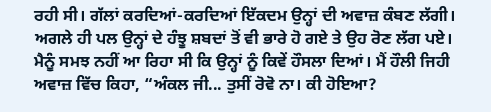ਰਹੀ ਸੀ। ਗੱਲਾਂ ਕਰਦਿਆਂ-ਕਰਦਿਆਂ ਇੱਕਦਮ ਉਨ੍ਹਾਂ ਦੀ ਅਵਾਜ਼ ਕੰਬਣ ਲੱਗੀ। ਅਗਲੇ ਹੀ ਪਲ ਉਨ੍ਹਾਂ ਦੇ ਹੰਝੂ ਸ਼ਬਦਾਂ ਤੋਂ ਵੀ ਭਾਰੇ ਹੋ ਗਏ ਤੇ ਉਹ ਰੋਣ ਲੱਗ ਪਏ। ਮੈਨੂੰ ਸਮਝ ਨਹੀਂ ਆ ਰਿਹਾ ਸੀ ਕਿ ਉਨ੍ਹਾਂ ਨੂੰ ਕਿਵੇਂ ਹੌਸਲਾ ਦਿਆਂ। ਮੈਂ ਹੌਲੀ ਜਿਹੀ ਅਵਾਜ਼ ਵਿੱਚ ਕਿਹਾ, “ਅੰਕਲ ਜੀ... ਤੁਸੀਂ ਰੋਵੋ ਨਾ। ਕੀ ਹੋਇਆ?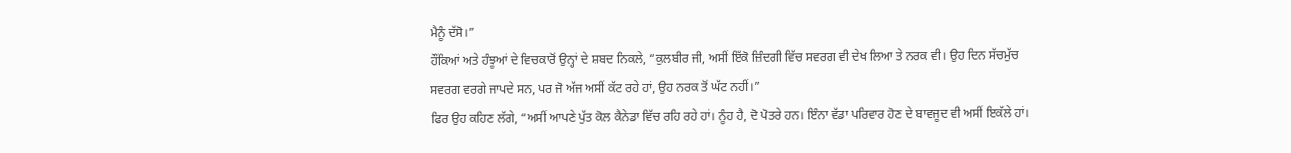ਮੈਨੂੰ ਦੱਸੋ।”
ਹੌਂਕਿਆਂ ਅਤੇ ਹੰਝੂਆਂ ਦੇ ਵਿਚਕਾਰੋਂ ਉਨ੍ਹਾਂ ਦੇ ਸ਼ਬਦ ਨਿਕਲੇ, “ਕੁਲਬੀਰ ਜੀ, ਅਸੀਂ ਇੱਕੋ ਜ਼ਿੰਦਗੀ ਵਿੱਚ ਸਵਰਗ ਵੀ ਦੇਖ ਲਿਆ ਤੇ ਨਰਕ ਵੀ। ਉਹ ਦਿਨ ਸੱਚਮੁੱਚ ਸਵਰਗ ਵਰਗੇ ਜਾਪਦੇ ਸਨ, ਪਰ ਜੋ ਅੱਜ ਅਸੀਂ ਕੱਟ ਰਹੇ ਹਾਂ, ਉਹ ਨਰਕ ਤੋਂ ਘੱਟ ਨਹੀਂ।”
ਫਿਰ ਉਹ ਕਹਿਣ ਲੱਗੇ, “ਅਸੀਂ ਆਪਣੇ ਪੁੱਤ ਕੋਲ ਕੈਨੇਡਾ ਵਿੱਚ ਰਹਿ ਰਹੇ ਹਾਂ। ਨੂੰਹ ਹੈ, ਦੋ ਪੋਤਰੇ ਹਨ। ਇੰਨਾ ਵੱਡਾ ਪਰਿਵਾਰ ਹੋਣ ਦੇ ਬਾਵਜੂਦ ਵੀ ਅਸੀਂ ਇਕੱਲੇ ਹਾਂ।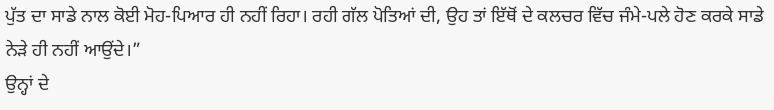ਪੁੱਤ ਦਾ ਸਾਡੇ ਨਾਲ ਕੋਈ ਮੋਹ-ਪਿਆਰ ਹੀ ਨਹੀਂ ਰਿਹਾ। ਰਹੀ ਗੱਲ ਪੋਤਿਆਂ ਦੀ, ਉਹ ਤਾਂ ਇੱਥੋਂ ਦੇ ਕਲਚਰ ਵਿੱਚ ਜੰਮੇ-ਪਲੇ ਹੋਣ ਕਰਕੇ ਸਾਡੇ ਨੇੜੇ ਹੀ ਨਹੀਂ ਆਉਂਦੇ।”
ਉਨ੍ਹਾਂ ਦੇ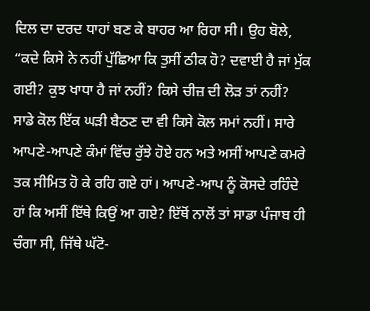ਦਿਲ ਦਾ ਦਰਦ ਧਾਹਾਂ ਬਣ ਕੇ ਬਾਹਰ ਆ ਰਿਹਾ ਸੀ। ਉਹ ਬੋਲੇ, “ਕਦੇ ਕਿਸੇ ਨੇ ਨਹੀਂ ਪੁੱਛਿਆ ਕਿ ਤੁਸੀਂ ਠੀਕ ਹੋ? ਦਵਾਈ ਹੈ ਜਾਂ ਮੁੱਕ ਗਈ? ਕੁਝ ਖਾਧਾ ਹੈ ਜਾਂ ਨਹੀਂ? ਕਿਸੇ ਚੀਜ਼ ਦੀ ਲੋੜ ਤਾਂ ਨਹੀਂ? ਸਾਡੇ ਕੋਲ ਇੱਕ ਘੜੀ ਬੈਠਣ ਦਾ ਵੀ ਕਿਸੇ ਕੋਲ ਸਮਾਂ ਨਹੀਂ। ਸਾਰੇ ਆਪਣੇ-ਆਪਣੇ ਕੰਮਾਂ ਵਿੱਚ ਰੁੱਝੇ ਹੋਏ ਹਨ ਅਤੇ ਅਸੀਂ ਆਪਣੇ ਕਮਰੇ ਤਕ ਸੀਮਿਤ ਹੋ ਕੇ ਰਹਿ ਗਏ ਹਾਂ। ਆਪਣੇ-ਆਪ ਨੂੰ ਕੋਸਦੇ ਰਹਿੰਦੇ ਹਾਂ ਕਿ ਅਸੀਂ ਇੱਥੇ ਕਿਉਂ ਆ ਗਏ? ਇੱਥੋਂ ਨਾਲੋਂ ਤਾਂ ਸਾਡਾ ਪੰਜਾਬ ਹੀ ਚੰਗਾ ਸੀ, ਜਿੱਥੇ ਘੱਟੋ-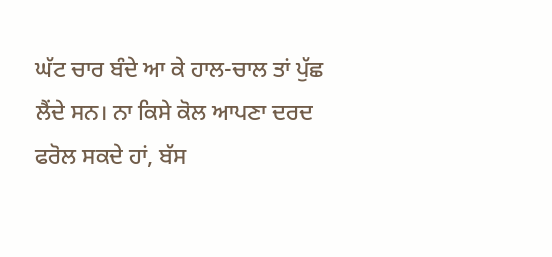ਘੱਟ ਚਾਰ ਬੰਦੇ ਆ ਕੇ ਹਾਲ-ਚਾਲ ਤਾਂ ਪੁੱਛ ਲੈਂਦੇ ਸਨ। ਨਾ ਕਿਸੇ ਕੋਲ ਆਪਣਾ ਦਰਦ ਫਰੋਲ ਸਕਦੇ ਹਾਂ, ਬੱਸ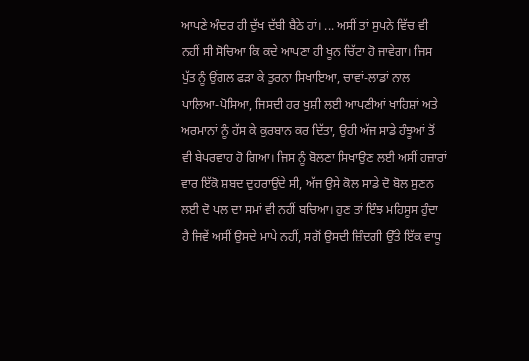ਆਪਣੇ ਅੰਦਰ ਹੀ ਦੁੱਖ ਦੱਬੀ ਬੈਠੇ ਹਾਂ। ... ਅਸੀਂ ਤਾਂ ਸੁਪਨੇ ਵਿੱਚ ਵੀ ਨਹੀਂ ਸੀ ਸੋਚਿਆ ਕਿ ਕਦੇ ਆਪਣਾ ਹੀ ਖੂਨ ਚਿੱਟਾ ਹੋ ਜਾਵੇਗਾ। ਜਿਸ ਪੁੱਤ ਨੂੰ ਉਂਗਲ ਫੜਾ ਕੇ ਤੁਰਨਾ ਸਿਖਾਇਆ, ਚਾਵਾਂ-ਲਾਡਾਂ ਨਾਲ ਪਾਲਿਆ-ਪੋਸਿਆ, ਜਿਸਦੀ ਹਰ ਖੁਸ਼ੀ ਲਈ ਆਪਣੀਆਂ ਖਾਹਿਸ਼ਾਂ ਅਤੇ ਅਰਮਾਨਾਂ ਨੂੰ ਹੱਸ ਕੇ ਕੁਰਬਾਨ ਕਰ ਦਿੱਤਾ, ਉਹੀ ਅੱਜ ਸਾਡੇ ਹੰਝੂਆਂ ਤੋਂ ਵੀ ਬੇਪਰਵਾਹ ਹੋ ਗਿਆ। ਜਿਸ ਨੂੰ ਬੋਲਣਾ ਸਿਖਾਉਣ ਲਈ ਅਸੀਂ ਹਜ਼ਾਰਾਂ ਵਾਰ ਇੱਕੋ ਸ਼ਬਦ ਦੁਹਰਾਉਂਦੇ ਸੀ, ਅੱਜ ਉਸੇ ਕੋਲ ਸਾਡੇ ਦੋ ਬੋਲ ਸੁਣਨ ਲਈ ਦੋ ਪਲ ਦਾ ਸਮਾਂ ਵੀ ਨਹੀਂ ਬਚਿਆ। ਹੁਣ ਤਾਂ ਇੰਝ ਮਹਿਸੂਸ ਹੁੰਦਾ ਹੈ ਜਿਵੇਂ ਅਸੀਂ ਉਸਦੇ ਮਾਪੇ ਨਹੀਂ, ਸਗੋਂ ਉਸਦੀ ਜ਼ਿੰਦਗੀ ਉੱਤੇ ਇੱਕ ਵਾਧੂ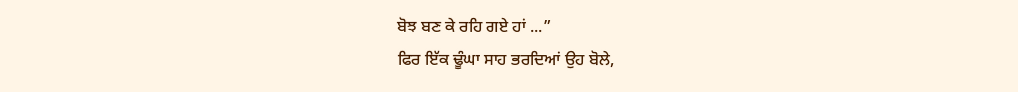ਬੋਝ ਬਣ ਕੇ ਰਹਿ ਗਏ ਹਾਂ ...”
ਫਿਰ ਇੱਕ ਢੂੰਘਾ ਸਾਹ ਭਰਦਿਆਂ ਉਹ ਬੋਲੇ,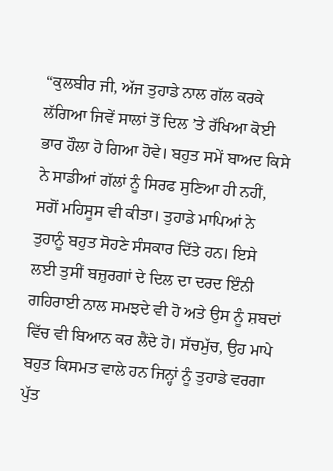“ਕੁਲਬੀਰ ਜੀ, ਅੱਜ ਤੁਹਾਡੇ ਨਾਲ ਗੱਲ ਕਰਕੇ ਲੱਗਿਆ ਜਿਵੇਂ ਸਾਲਾਂ ਤੋਂ ਦਿਲ ’ਤੇ ਰੱਖਿਆ ਕੋਈ ਭਾਰ ਹੌਲਾ ਹੋ ਗਿਆ ਹੋਵੇ। ਬਹੁਤ ਸਮੇਂ ਬਾਅਦ ਕਿਸੇ ਨੇ ਸਾਡੀਆਂ ਗੱਲਾਂ ਨੂੰ ਸਿਰਫ ਸੁਣਿਆ ਹੀ ਨਹੀਂ, ਸਗੋਂ ਮਹਿਸੂਸ ਵੀ ਕੀਤਾ। ਤੁਹਾਡੇ ਮਾਪਿਆਂ ਨੇ ਤੁਹਾਨੂੰ ਬਹੁਤ ਸੋਹਣੇ ਸੰਸਕਾਰ ਦਿੱਤੇ ਹਨ। ਇਸੇ ਲਈ ਤੁਸੀਂ ਬਜ਼ੁਰਗਾਂ ਦੇ ਦਿਲ ਦਾ ਦਰਦ ਇੰਨੀ ਗਹਿਰਾਈ ਨਾਲ ਸਮਝਦੇ ਵੀ ਹੋ ਅਤੇ ਉਸ ਨੂੰ ਸ਼ਬਦਾਂ ਵਿੱਚ ਵੀ ਬਿਆਨ ਕਰ ਲੈਂਦੇ ਹੋ। ਸੱਚਮੁੱਚ, ਉਹ ਮਾਪੇ ਬਹੁਤ ਕਿਸਮਤ ਵਾਲੇ ਹਨ ਜਿਨ੍ਹਾਂ ਨੂੰ ਤੁਹਾਡੇ ਵਰਗਾ ਪੁੱਤ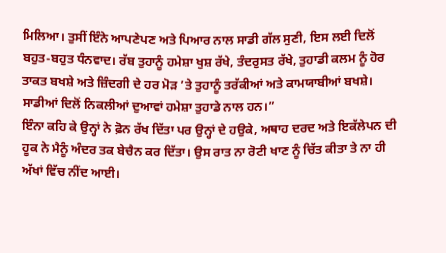ਮਿਲਿਆ। ਤੁਸੀਂ ਇੰਨੇ ਆਪਣੇਪਣ ਅਤੇ ਪਿਆਰ ਨਾਲ ਸਾਡੀ ਗੱਲ ਸੁਣੀ, ਇਸ ਲਈ ਦਿਲੋਂ ਬਹੁਤ-ਬਹੁਤ ਧੰਨਵਾਦ। ਰੱਬ ਤੁਹਾਨੂੰ ਹਮੇਸ਼ਾ ਖੁਸ਼ ਰੱਖੇ, ਤੰਦਰੁਸਤ ਰੱਖੇ, ਤੁਹਾਡੀ ਕਲਮ ਨੂੰ ਹੋਰ ਤਾਕਤ ਬਖਸ਼ੇ ਅਤੇ ਜ਼ਿੰਦਗੀ ਦੇ ਹਰ ਮੋੜ ’ਤੇ ਤੁਹਾਨੂੰ ਤਰੱਕੀਆਂ ਅਤੇ ਕਾਮਯਾਬੀਆਂ ਬਖਸ਼ੇ। ਸਾਡੀਆਂ ਦਿਲੋਂ ਨਿਕਲੀਆਂ ਦੁਆਵਾਂ ਹਮੇਸ਼ਾ ਤੁਹਾਡੇ ਨਾਲ ਹਨ।”
ਇੰਨਾ ਕਹਿ ਕੇ ਉਨ੍ਹਾਂ ਨੇ ਫ਼ੋਨ ਰੱਖ ਦਿੱਤਾ ਪਰ ਉਨ੍ਹਾਂ ਦੇ ਹਉਕੇ, ਅਥਾਹ ਦਰਦ ਅਤੇ ਇਕੱਲੇਪਨ ਦੀ ਹੂਕ ਨੇ ਮੈਨੂੰ ਅੰਦਰ ਤਕ ਬੇਚੈਨ ਕਰ ਦਿੱਤਾ। ਉਸ ਰਾਤ ਨਾ ਰੋਟੀ ਖਾਣ ਨੂੰ ਚਿੱਤ ਕੀਤਾ ਤੇ ਨਾ ਹੀ ਅੱਖਾਂ ਵਿੱਚ ਨੀਂਦ ਆਈ।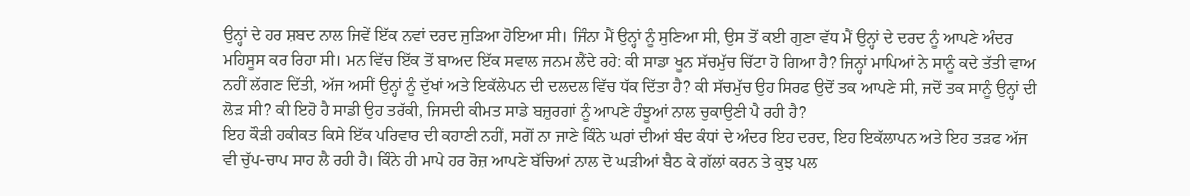ਉਨ੍ਹਾਂ ਦੇ ਹਰ ਸ਼ਬਦ ਨਾਲ ਜਿਵੇਂ ਇੱਕ ਨਵਾਂ ਦਰਦ ਜੁੜਿਆ ਹੋਇਆ ਸੀ। ਜਿੰਨਾ ਮੈਂ ਉਨ੍ਹਾਂ ਨੂੰ ਸੁਣਿਆ ਸੀ, ਉਸ ਤੋਂ ਕਈ ਗੁਣਾ ਵੱਧ ਮੈਂ ਉਨ੍ਹਾਂ ਦੇ ਦਰਦ ਨੂੰ ਆਪਣੇ ਅੰਦਰ ਮਹਿਸੂਸ ਕਰ ਰਿਹਾ ਸੀ। ਮਨ ਵਿੱਚ ਇੱਕ ਤੋਂ ਬਾਅਦ ਇੱਕ ਸਵਾਲ ਜਨਮ ਲੈਂਦੇ ਰਹੇ: ਕੀ ਸਾਡਾ ਖੂਨ ਸੱਚਮੁੱਚ ਚਿੱਟਾ ਹੋ ਗਿਆ ਹੈ? ਜਿਨ੍ਹਾਂ ਮਾਪਿਆਂ ਨੇ ਸਾਨੂੰ ਕਦੇ ਤੱਤੀ ਵਾਅ ਨਹੀਂ ਲੱਗਣ ਦਿੱਤੀ, ਅੱਜ ਅਸੀਂ ਉਨ੍ਹਾਂ ਨੂੰ ਦੁੱਖਾਂ ਅਤੇ ਇਕੱਲੇਪਨ ਦੀ ਦਲਦਲ ਵਿੱਚ ਧੱਕ ਦਿੱਤਾ ਹੈ? ਕੀ ਸੱਚਮੁੱਚ ਉਹ ਸਿਰਫ ਉਦੋਂ ਤਕ ਆਪਣੇ ਸੀ, ਜਦੋਂ ਤਕ ਸਾਨੂੰ ਉਨ੍ਹਾਂ ਦੀ ਲੋੜ ਸੀ? ਕੀ ਇਹੋ ਹੈ ਸਾਡੀ ਉਹ ਤਰੱਕੀ, ਜਿਸਦੀ ਕੀਮਤ ਸਾਡੇ ਬਜ਼ੁਰਗਾਂ ਨੂੰ ਆਪਣੇ ਹੰਝੂਆਂ ਨਾਲ ਚੁਕਾਉਣੀ ਪੈ ਰਹੀ ਹੈ?
ਇਹ ਕੌੜੀ ਹਕੀਕਤ ਕਿਸੇ ਇੱਕ ਪਰਿਵਾਰ ਦੀ ਕਹਾਣੀ ਨਹੀਂ, ਸਗੋਂ ਨਾ ਜਾਣੇ ਕਿੰਨੇ ਘਰਾਂ ਦੀਆਂ ਬੰਦ ਕੰਧਾਂ ਦੇ ਅੰਦਰ ਇਹ ਦਰਦ, ਇਹ ਇਕੱਲਾਪਨ ਅਤੇ ਇਹ ਤੜਫ ਅੱਜ ਵੀ ਚੁੱਪ-ਚਾਪ ਸਾਹ ਲੈ ਰਹੀ ਹੈ। ਕਿੰਨੇ ਹੀ ਮਾਪੇ ਹਰ ਰੋਜ਼ ਆਪਣੇ ਬੱਚਿਆਂ ਨਾਲ ਦੋ ਘੜੀਆਂ ਬੈਠ ਕੇ ਗੱਲਾਂ ਕਰਨ ਤੇ ਕੁਝ ਪਲ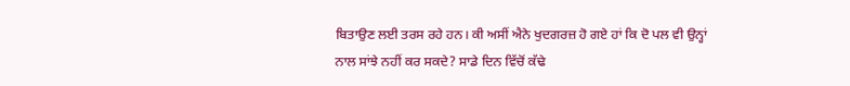ਬਿਤਾਉਣ ਲਈ ਤਰਸ ਰਹੇ ਹਨ। ਕੀ ਅਸੀਂ ਐਨੇ ਖੁਦਗਰਜ਼ ਹੋ ਗਏ ਹਾਂ ਕਿ ਦੋ ਪਲ ਵੀ ਉਨ੍ਹਾਂ ਨਾਲ ਸਾਂਝੇ ਨਹੀਂ ਕਰ ਸਕਦੇ? ਸਾਡੇ ਦਿਨ ਵਿੱਚੋਂ ਕੱਢੇ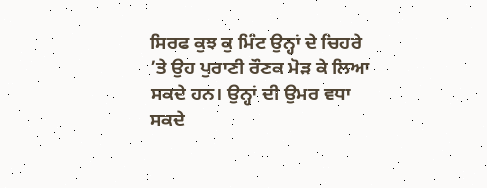ਸਿਰਫ ਕੁਝ ਕੁ ਮਿੰਟ ਉਨ੍ਹਾਂ ਦੇ ਚਿਹਰੇ ’ਤੇ ਉਹ ਪੁਰਾਣੀ ਰੌਣਕ ਮੋੜ ਕੇ ਲਿਆ ਸਕਦੇ ਹਨ। ਉਨ੍ਹਾਂ ਦੀ ਉਮਰ ਵਧਾ ਸਕਦੇ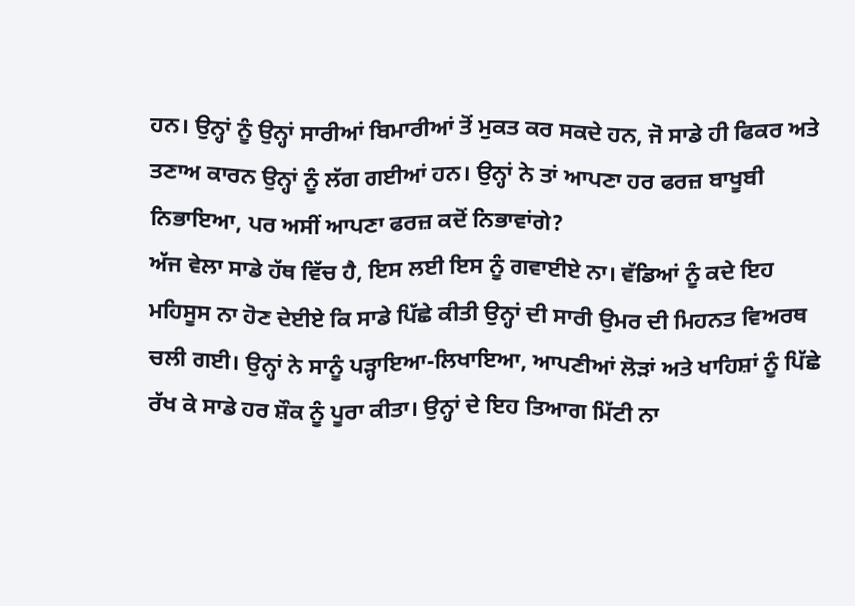ਹਨ। ਉਨ੍ਹਾਂ ਨੂੰ ਉਨ੍ਹਾਂ ਸਾਰੀਆਂ ਬਿਮਾਰੀਆਂ ਤੋਂ ਮੁਕਤ ਕਰ ਸਕਦੇ ਹਨ, ਜੋ ਸਾਡੇ ਹੀ ਫਿਕਰ ਅਤੇ ਤਣਾਅ ਕਾਰਨ ਉਨ੍ਹਾਂ ਨੂੰ ਲੱਗ ਗਈਆਂ ਹਨ। ਉਨ੍ਹਾਂ ਨੇ ਤਾਂ ਆਪਣਾ ਹਰ ਫਰਜ਼ ਬਾਖੂਬੀ ਨਿਭਾਇਆ, ਪਰ ਅਸੀਂ ਆਪਣਾ ਫਰਜ਼ ਕਦੋਂ ਨਿਭਾਵਾਂਗੇ?
ਅੱਜ ਵੇਲਾ ਸਾਡੇ ਹੱਥ ਵਿੱਚ ਹੈ, ਇਸ ਲਈ ਇਸ ਨੂੰ ਗਵਾਈਏ ਨਾ। ਵੱਡਿਆਂ ਨੂੰ ਕਦੇ ਇਹ ਮਹਿਸੂਸ ਨਾ ਹੋਣ ਦੇਈਏ ਕਿ ਸਾਡੇ ਪਿੱਛੇ ਕੀਤੀ ਉਨ੍ਹਾਂ ਦੀ ਸਾਰੀ ਉਮਰ ਦੀ ਮਿਹਨਤ ਵਿਅਰਥ ਚਲੀ ਗਈ। ਉਨ੍ਹਾਂ ਨੇ ਸਾਨੂੰ ਪੜ੍ਹਾਇਆ-ਲਿਖਾਇਆ, ਆਪਣੀਆਂ ਲੋੜਾਂ ਅਤੇ ਖਾਹਿਸ਼ਾਂ ਨੂੰ ਪਿੱਛੇ ਰੱਖ ਕੇ ਸਾਡੇ ਹਰ ਸ਼ੌਕ ਨੂੰ ਪੂਰਾ ਕੀਤਾ। ਉਨ੍ਹਾਂ ਦੇ ਇਹ ਤਿਆਗ ਮਿੱਟੀ ਨਾ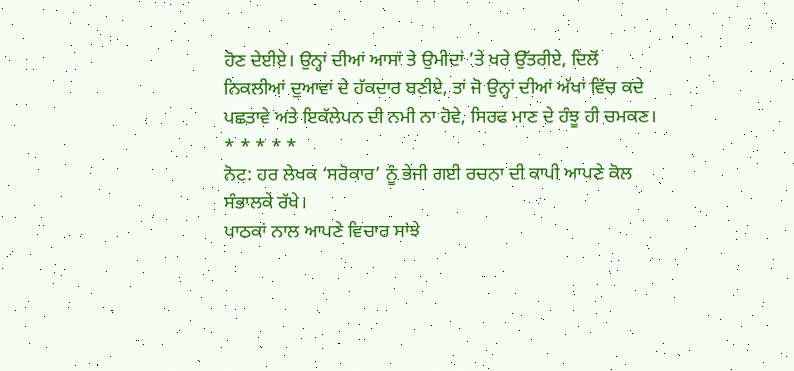ਹੋਣ ਦੇਈਏ। ਉਨ੍ਹਾਂ ਦੀਆਂ ਆਸਾਂ ਤੇ ਉਮੀਦਾਂ ’ਤੇ ਖਰੇ ਉੱਤਰੀਏ, ਦਿਲੋਂ ਨਿਕਲੀਆਂ ਦੁਆਵਾਂ ਦੇ ਹੱਕਦਾਰ ਬਣੀਏ, ਤਾਂ ਜੋ ਉਨ੍ਹਾਂ ਦੀਆਂ ਅੱਖਾਂ ਵਿੱਚ ਕਦੇ ਪਛਤਾਵੇ ਅਤੇ ਇਕੱਲੇਪਨ ਦੀ ਨਮੀ ਨਾ ਹੋਵੇ, ਸਿਰਫ ਮਾਣ ਦੇ ਹੰਝੂ ਹੀ ਚਮਕਣ।
* * * * *
ਨੋਟ: ਹਰ ਲੇਖਕ ‘ਸਰੋਕਾਰ’ ਨੂੰ ਭੇਜੀ ਗਈ ਰਚਨਾ ਦੀ ਕਾਪੀ ਆਪਣੇ ਕੋਲ ਸੰਭਾਲਕੇ ਰੱਖੇ।
ਪਾਠਕਾਂ ਨਾਲ ਆਪਣੇ ਵਿਚਾਰ ਸਾਂਝੇ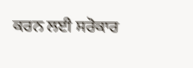ਕਰਨ ਲਈ ਸਰੋਕਾਰ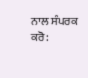ਨਾਲ ਸੰਪਰਕ ਕਰੋ: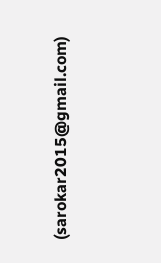(sarokar2015@gmail.com)